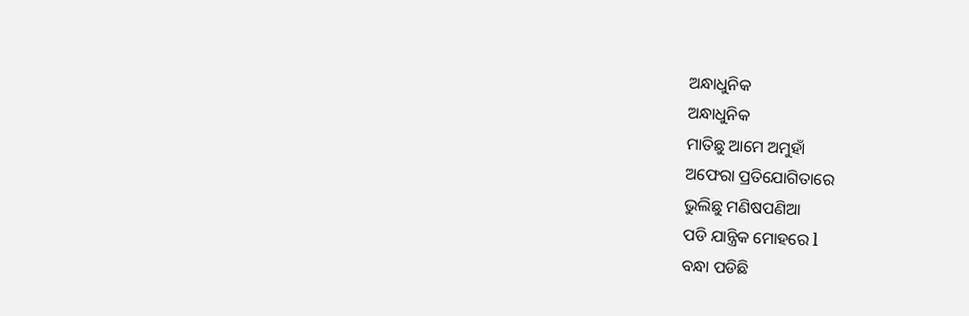ଅନ୍ଧାଧୁନିକ
ଅନ୍ଧାଧୁନିକ
ମାତିଛୁ ଆମେ ଅମୁହାଁ
ଅଫେରା ପ୍ରତିଯୋଗିତାରେ
ଭୁଲିଛୁ ମଣିଷପଣିଆ
ପଡି ଯାନ୍ତ୍ରିକ ମୋହରେ l
ବନ୍ଧା ପଡିଛି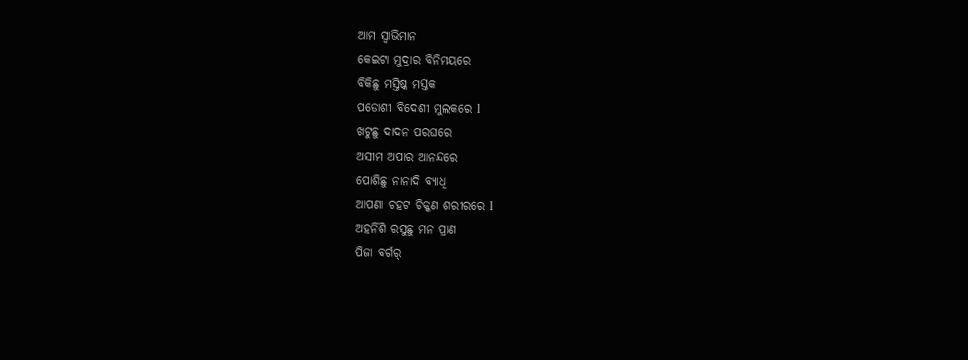ଆମ ସ୍ୱାଭିମାନ
କେଇଟା ମୁଦ୍ରାର ବିନିମୟରେ
ବିକିଛୁ ମସ୍ତିଷ୍କ ମସ୍ତକ
ପଡୋଶୀ ବିଦେଶୀ ମୁଲକରେ l
ଖଟୁଛୁ ଦାଦନ ପରଘରେ
ଅସୀମ ଅପାର ଆନନ୍ଦରେ
ପୋଶିଛୁ ନାନାଦି ବ୍ଯାଧି
ଆପଣା ଚହଟ ଚିକ୍କଣ ଶରୀରରେ l
ଅହର୍ନିଶି ରସୁଛୁ ମନ ପ୍ରାଣ
ପିଜା ବର୍ଗର୍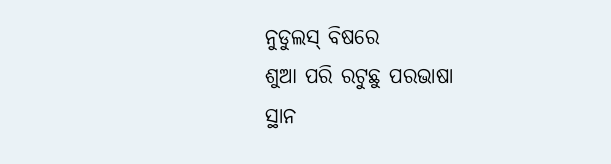ନୁଡୁଲସ୍ ବିଷରେ
ଶୁଆ ପରି ରଟୁଛୁ ପରଭାଷା
ସ୍ଥାନ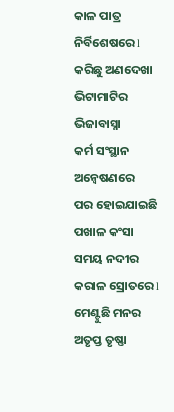କାଳ ପାତ୍ର ନିର୍ବିଶେଷରେ l
କରିଛୁ ଅଣଦେଖା ଭିଟାମାଟିର ଭିଜାବାସ୍ନା
କର୍ମ ସଂସ୍ଥାନ ଅନ୍ବେଷଣରେ
ପର ହୋଇଯାଇଛି ପଖାଳ କଂସା
ସମୟ ନଦୀର କରାଳ ସ୍ରୋତରେ l
ମେଣ୍ଟୁଛି ମନର ଅତୃପ୍ତ ତୃଷ୍ଣା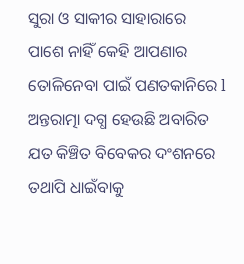ସୁରା ଓ ସାକୀର ସାହାରାରେ
ପାଶେ ନାହିଁ କେହି ଆପଣାର
ତୋଳିନେବା ପାଇଁ ପଣତକାନିରେ l
ଅନ୍ତରାତ୍ମା ଦଗ୍ଧ ହେଉଛି ଅବାରିତ
ଯତ କିଞ୍ଚିତ ବିବେକର ଦଂଶନରେ
ତଥାପି ଧାଇଁବାକୁ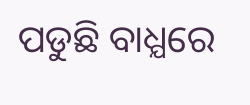ପଡୁଛି ବାଧ୍ଯରେ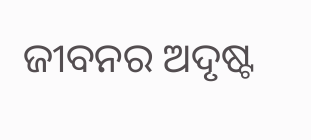ଜୀବନର ଅଦୃଷ୍ଟ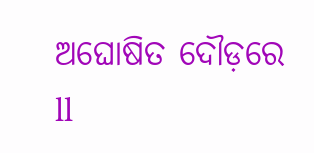ଅଘୋଷିତ ଦୌଡ଼ରେ ll